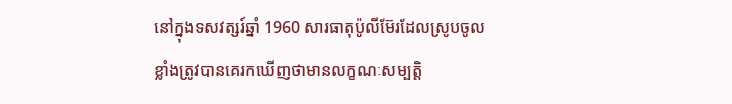នៅក្នុងទសវត្សរ៍ឆ្នាំ 1960 សារធាតុប៉ូលីម៊ែរដែលស្រូបចូលខ្លាំងត្រូវបានគេរកឃើញថាមានលក្ខណៈសម្បត្តិ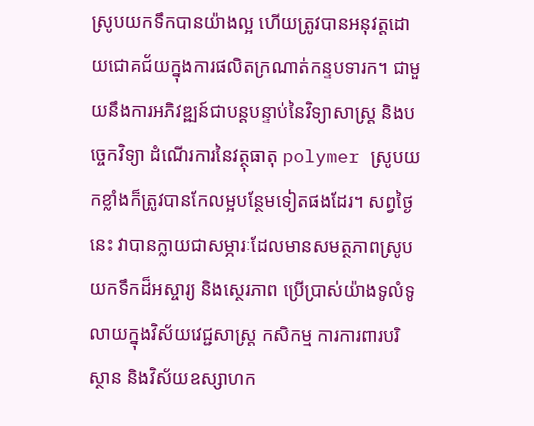ស្រូបយកទឹកបានយ៉ាងល្អ ហើយត្រូវបានអនុវត្តដោយជោគជ័យក្នុងការផលិតក្រណាត់កន្ទបទារក។ ជាមួយនឹងការអភិវឌ្ឍន៍ជាបន្តបន្ទាប់នៃវិទ្យាសាស្ត្រ និងបច្ចេកវិទ្យា ដំណើរការនៃវត្ថុធាតុ polymer ស្រូបយកខ្លាំងក៏ត្រូវបានកែលម្អបន្ថែមទៀតផងដែរ។ សព្វថ្ងៃនេះ វាបានក្លាយជាសម្ភារៈដែលមានសមត្ថភាពស្រូបយកទឹកដ៏អស្ចារ្យ និងស្ថេរភាព ប្រើប្រាស់យ៉ាងទូលំទូលាយក្នុងវិស័យវេជ្ជសាស្ត្រ កសិកម្ម ការការពារបរិស្ថាន និងវិស័យឧស្សាហក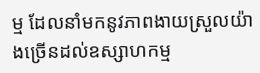ម្ម ដែលនាំមកនូវភាពងាយស្រួលយ៉ាងច្រើនដល់ឧស្សាហកម្ម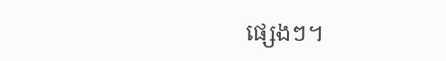ផ្សេងៗ។